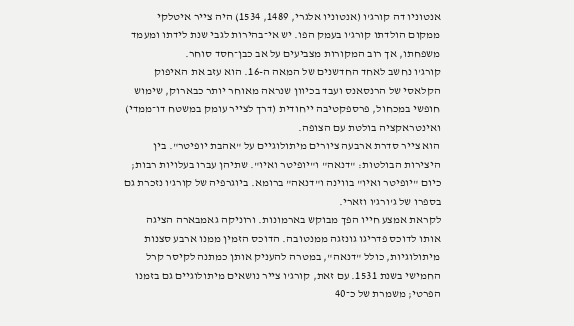אנטוניו דה קורג'ו (אנטוניו אלגרי, 1489, 1534) היה צייר איטלקי ממקום הולדתו קורג'ו בעמק הפו. יש אי־בהירות לגבי שנת לידתו ומעמד משפחתו, אך רוב המקורות מצביעים על אב כבן־חסד סוחר.
קורג'ו נחשב לאחד החדשנים של המאה ה-16. הוא עזב את האיפוק הקלאסי של הרנסאנס ועבד בכיוון שנראה מאוחר יותר כבארוק, שימוש חופשי במכחול, פרספקטיבה ייחודית (דרך לצייר עומק במשטח דו־ממדי) ואינטראקציה בולטת עם הצופה.
הוא צייר סדרת ארבעה ציורים מיתולוגיים על "אהבת יופיטר". בין היצירות הבולטות: "דנאה" ו"יופיטר ואיו". שתיהן עברו בעלויות רבות; כיום "יופיטר ואיו" בווינה ו"דנאה" ברומא. ביוגרפיה של קורג'ו נזכרת גם בספרו של ג'ורג'ו וזארי.
לקראת אמצע חייו הפך מבוקש בארמונות. ורוניקה גאמבארה הציגה אותו לדוכס פדריגו גונזגה ממנטובה. הדוכס הזמין ממנו ארבע סצנות מיתולוגיות, כולל "דנאה", במטרה להעניק אותן כמתנה לקיסר קרל החמישי בשנת 1531. עם זאת, קורג'ו צייר נושאים מיתולוגיים גם בזמנו הפרטי; משמרת של כ־40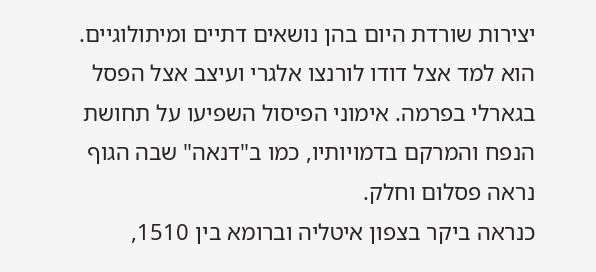יצירות שורדת היום בהן נושאים דתיים ומיתולוגיים.
הוא למד אצל דודו לורנצו אלגרי ועיצב אצל הפסל בגארלי בפרמה. אימוני הפיסול השפיעו על תחושת הנפח והמרקם בדמויותיו, כמו ב"דנאה" שבה הגוף נראה פסלום וחלק.
כנראה ביקר בצפון איטליה וברומא בין 1510,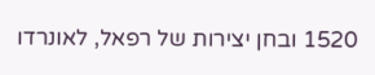1520 ובחן יצירות של רפאל, לאונרדו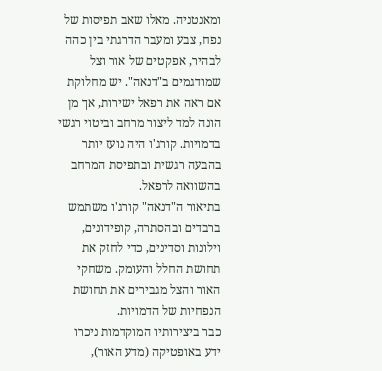ומאנטניה. מאלו שאב תפיסות של נפח, צבע ומעבר הדרגתי בין כהה לבהיר, אפקטים של אור וצל שמודגמים ב"דנאה". יש מחלוקת אם ראה את רפאל ישירות, אך מן הונה למד ליצור מרחב וביטוי רגשי בדמויות. קורג'ו היה נועז יותר בהבעה רגשית ובתפיסת המרחב בהשוואה לרפאל.
בתיאור ה"דנאה" קורג'ו משתמש ברבדים ובהסתרה, קופידונים, וילונות וסדינים, כדי לחזק את תחושת החלל והעומק. משחקי האור והצל מגבירים את תחושת הנפחיות של הדמויות.
כבר ביצירותיו המוקדמות ניכרו ידע באופטיקה (מדע האור),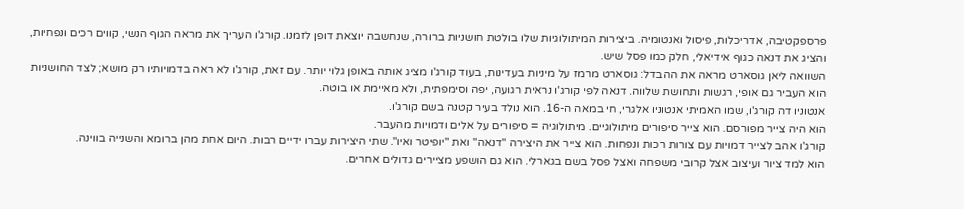פרספקטיבה, אדריכלות, פיסול ואנטומיה. ביצירות המיתולוגיות שלו בולטת חושניות ברורה, שנחשבה יוצאת דופן לזמנו. קורג'ו העריך את מראה הגוף הנשי, קווים רכים ונפחיות, והציג את דנאה כגוף אידיאלי, חלק כמו פסל שיש.
השוואה ליאן גוסארט מראה את ההבדל: גוסארט מרמז על מיניות בעדינות, בעוד קורג'ו מציג אותה באופן גלוי יותר. עם זאת, קורג'ו לא ראה בדמויותיו רק מושא; לצד החושניות הוא העביר גם אופי, רגשות ותחושת שלווה. דנאה לפי קורג'ו נראית רגועה, יפה וסימפתית, ולא מאיימת או בוטה.
אנטוניו דה קורג'ו, שמו האמיתי אנטוניו אלגרי, חי במאה ה-16. הוא נולד בעיר קטנה בשם קורג'ו.
הוא היה צייר מפורסם. הוא צייר סיפורים מיתולוגיים. מיתולוגיה = סיפורים על אלים ודמויות מהעבר.
קורג'ו אהב לצייר דמויות עם צורות רכות ונפחות. הוא צייר את היצירה "דנאה" ואת "יופיטר ואיו". שתי היצירות עברו ידיים רבות. היום אחת מהן ברומא והשנייה בווינה.
הוא למד ציור ועיצוב אצל קרובי משפחה ואצל פסל בשם בגארלי. הוא גם הושפע מציירים גדולים אחרים.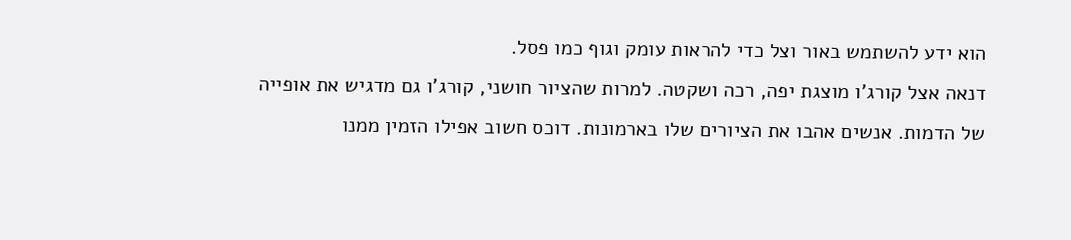הוא ידע להשתמש באור וצל כדי להראות עומק וגוף כמו פסל.
דנאה אצל קורג'ו מוצגת יפה, רכה ושקטה. למרות שהציור חושני, קורג'ו גם מדגיש את אופייה של הדמות. אנשים אהבו את הציורים שלו בארמונות. דוכס חשוב אפילו הזמין ממנו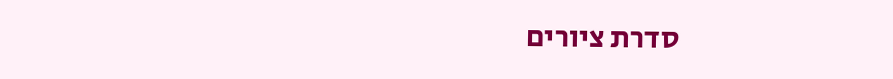סדרת ציורים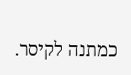כמתנה לקיסר.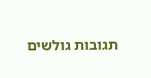תגובות גולשים